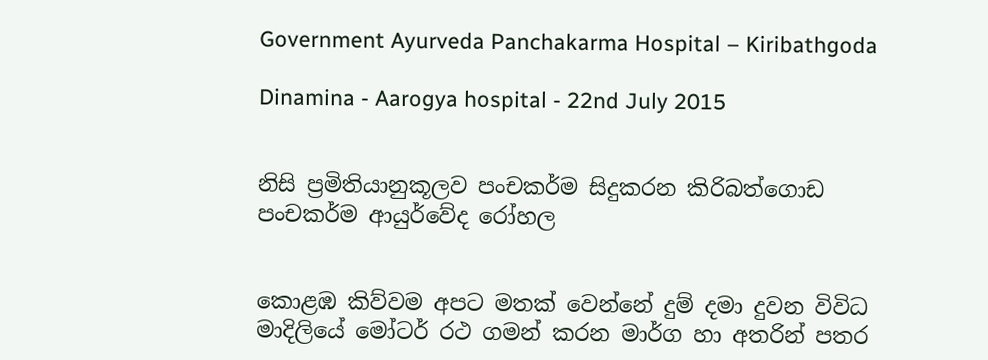Government Ayurveda Panchakarma Hospital – Kiribathgoda

Dinamina - Aarogya hospital - 22nd July 2015


නිසි ප්‍රමිතියානුකූලව පංචකර්ම සිදුකරන කිරිබත්ගොඩ පංචකර්ම ආයුර්වේද රෝහල


කොළඹ කිව්වම අපට මතක් වෙන්නේ දුම් දමා දුවන විවිධ මාදිලියේ මෝටර් රථ ගමන් කරන මාර්ග හා අතරින් පතර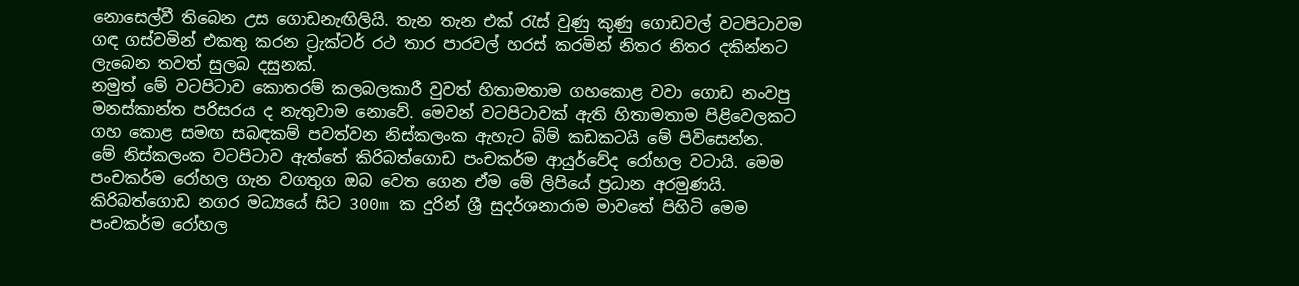නොසෙල්වී තිබෙන උස ගොඩනැඟිලියි. තැන තැන එක් රැස් වුණු කුණු ගොඩවල් වටපිටාවම ගඳ ගස්වමින් එකතු කරන ට්‍රැක්ටර් රථ තාර පාරවල් හරස් කරමින් නිතර නිතර දකින්නට ලැබෙන තවත් සුලබ දසුනක්.
නමුත් මේ වටපිටාව කොතරම් කලබලකාරී වුවත් හිතාමතාම ගහකොළ වවා ගොඩ නංවපු මනස්කාන්ත පරිසරය ද නැතුවාම නොවේ. මෙවන් වටපිටාවක් ඇති හිතාමතාම පිළිවෙලකට ගහ කොළ සමඟ සබඳකම් පවත්වන නිස්කලංක ඇහැට බිම් කඩකටයි මේ පිවිසෙන්න.
මේ නිස්කලංක වටපිටාව ඇත්තේ කිරිබත්ගොඩ පංචකර්ම ආයුර්වේද රෝහල වටායි. මෙම පංචකර්ම රෝහල ගැන වගතුග ඔබ වෙත ගෙන ඒම මේ ලිපියේ ප්‍රධාන අරමුණයි. කිරිබත්ගොඩ නගර මධ්‍යයේ සිට 300m ක දුරින් ශ්‍රී සුදර්ශනාරාම මාවතේ පිහිටි මෙම පංචකර්ම රෝහල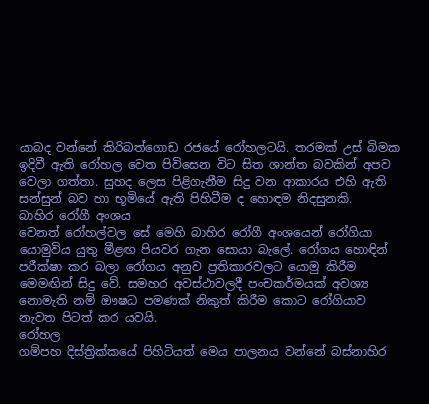යාබද වන්නේ කිරිබත්ගොඩ රජයේ රෝහලටයි. තරමක් උස් බිමක ඉදිවී ඇති රෝහල වෙත පිවිසෙන විට සිත ශාන්ත බවකින් අපව වෙලා ගත්තා. සුහද ලෙස පිළිගැනීම සිදු වන ආකාරය එහි ඇති සන්සුන් බව හා භූමියේ ඇති පිහිටීම ද හොඳම නිදසුනකි.
බාහිර රෝගී අංශය
වෙනත් රෝහල්වල සේ මෙහි බාහිර රෝගී අංශයෙන් රෝගියා යොමුවිය යුතු මීළඟ පියවර ගැන සොයා බැලේ. රෝගය හොඳින් පරීක්ෂා කර බලා රෝගය අනුව ප්‍රතිකාරවලට යොමු කිරීම මෙමඟින් සිදු වේ. සමහර අවස්ථාවලදී පංචකර්මයක් අවශ්‍ය නොමැති නම් ඖෂධ පමණක් නිකුත් කිරීම කොට රෝගියාව නැවත පිටත් කර යවයි.
රෝහල
ගම්පහ දිස්ත්‍රික්කයේ පිහිටියත් මෙය පාලනය වන්නේ බස්නාහිර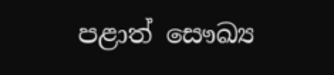පළාත් සෞඛ්‍ය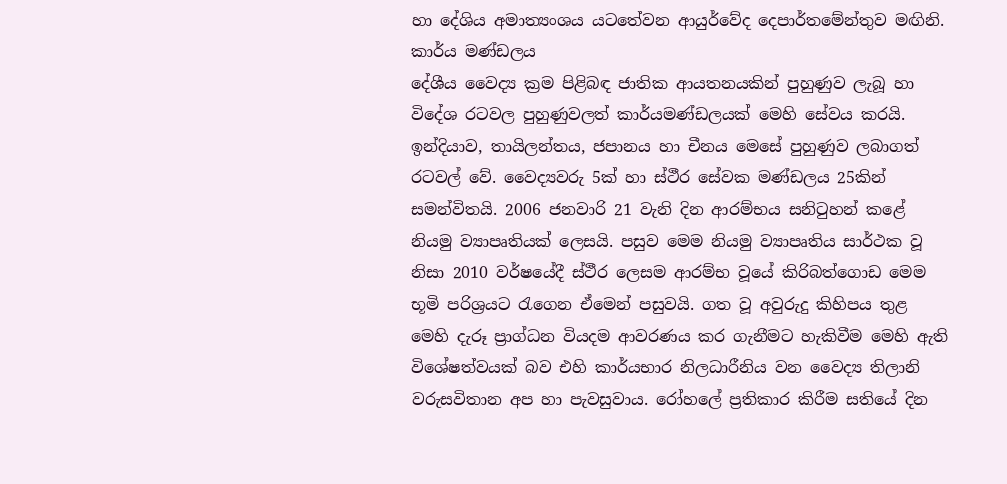හා දේශිය අමාත්‍යංශය යටතේවන ආයුර්වේද දෙපාර්තමේන්තුව මඟිනි.
කාර්ය මණ්ඩලය
දේශීය වෛද්‍ය ක්‍රම පිළිබඳ ජාතික ආයතනයකින් පුහුණුව ලැබූ හා විදේශ රටවල පුහුණුවලත් කාර්යමණ්ඩලයක් මෙහි සේවය කරයි. ඉන්දියාව, තායිලන්තය, ජපානය හා චීනය මෙසේ පුහුණුව ලබාගත් රටවල් වේ. වෛද්‍යවරු 5ක් හා ස්ථීර සේවක මණ්ඩලය 25කින් සමන්විතයි. 2006 ජනවාරි 21 වැනි දින ආරම්භය සනිටුහන් කළේ නියමු ව්‍යාපෘතියක් ලෙසයි. පසුව මෙම නියමු ව්‍යාපෘතිය සාර්ථක වූ නිසා 2010 වර්ෂයේදී ස්ථීර ලෙසම ආරම්භ වූයේ කිරිබත්ගොඩ මෙම භූමි පරිශ්‍රයට රැගෙන ඒමෙන් පසුවයි. ගත වූ අවුරුදු කිහිපය තුළ මෙහි දැරූ ප්‍රාග්ධන වියදම ආවරණය කර ගැනීමට හැකිවීම මෙහි ඇති විශේෂත්වයක් බව එහි කාර්යභාර නිලධාරීනිය වන වෛද්‍ය තිලානි වරුසවිතාන අප හා පැවසුවාය. රෝහලේ ප්‍රතිකාර කිරීම සතියේ දින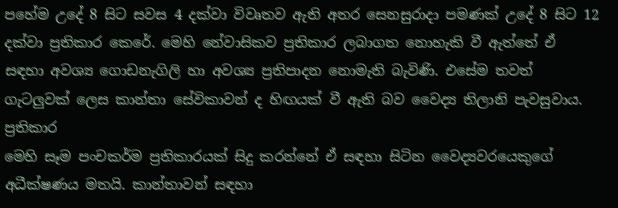පහේම උදේ 8 සිට සවස 4 දක්වා විවෘතව ඇති අතර සෙනසුරාදා පමණක් උදේ 8 සිට 12 දක්වා ප්‍රතිකාර කෙරේ. මෙහි නේවාසිකව ප්‍රතිකාර ලබාගත නොහැකි වී ඇත්තේ ඒ සඳහා අවශ්‍ය ගොඩනැගිලි හා අවශ්‍ය ප්‍රතිපාදන නොමැති බැවිණි. එසේම තවත් ගැටලුවක් ලෙස කාන්තා සේවිකාවන් ද හිඟයක් වී ඇති බව වෛද්‍ය තිලානි පැවසුවාය.
ප්‍රතිකාර
මෙහි සෑම පංචකර්ම ප්‍රතිකාරයක් සිදු කරන්නේ ඒ සඳහා සිටින වෛද්‍යවරයෙකුගේ අධීක්ෂණය මතයි. කාන්තාවන් සඳහා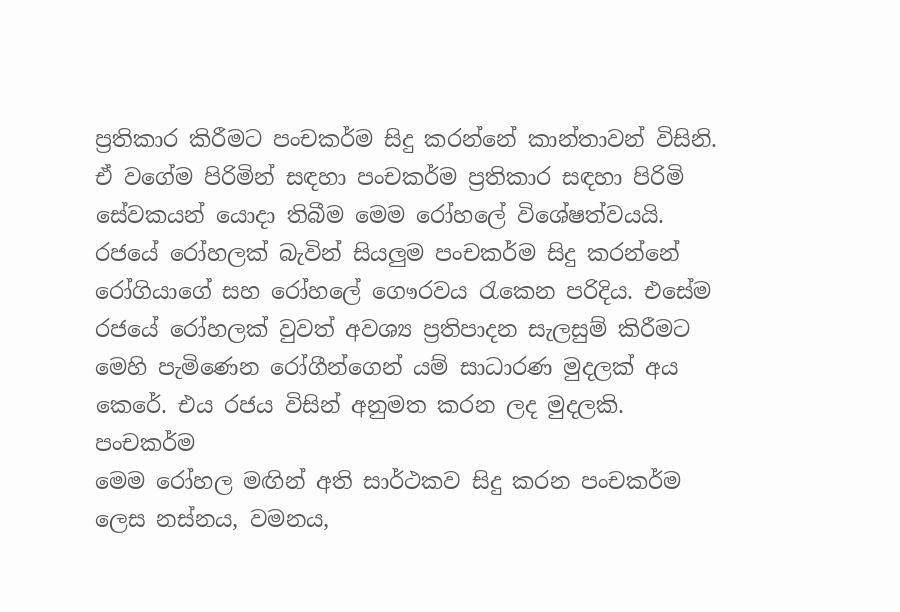ප්‍රතිකාර කිරීමට පංචකර්ම සිදු කරන්නේ කාන්තාවන් විසිනි. ඒ වගේම පිරිමින් සඳහා පංචකර්ම ප්‍රතිකාර සඳහා පිරිමි සේවකයන් යොදා තිබීම මෙම රෝහලේ විශේෂත්වයයි. රජයේ රෝහලක් බැවින් සියලුම පංචකර්ම සිදු කරන්නේ රෝගියාගේ සහ රෝහලේ ගෞරවය රැකෙන පරිදිය. එසේම රජයේ රෝහලක් වුවත් අවශ්‍ය ප්‍රතිපාදන සැලසුම් කිරීමට මෙහි පැමිණෙන රෝගීන්ගෙන් යම් සාධාරණ මුදලක් අය කෙරේ. එය රජය විසින් අනුමත කරන ලද මුදලකි.
පංචකර්ම
මෙම රෝහල මඟින් අති සාර්ථකව සිදු කරන පංචකර්ම ලෙස නස්නය, වමනය,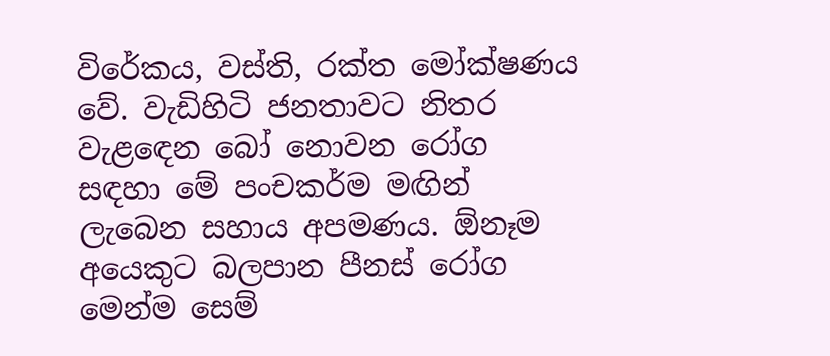විරේකය, වස්ති, රක්ත මෝක්ෂණය වේ. වැඩිහිටි ජනතාවට නිතර වැළඳෙන බෝ නොවන රෝග සඳහා මේ පංචකර්ම මඟින් ලැබෙන සහාය අපමණය. ඕනෑම අයෙකුට බලපාන පීනස් රෝග මෙන්ම සෙම්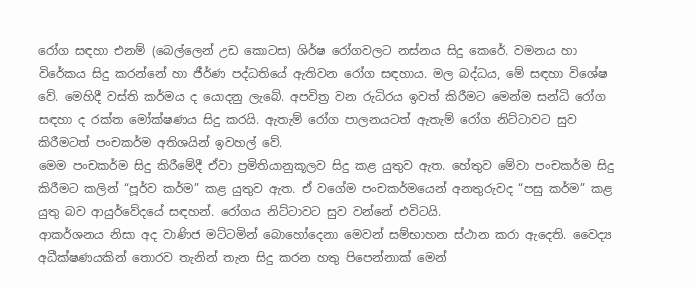රෝග සඳහා එනම් (බෙල්ලෙන් උඩ කොටස) ශිර්ෂ රෝගවලට නස්නය සිදු කෙරේ. වමනය හා විරේකය සිදු කරන්නේ හා ජීර්ණ පද්ධතියේ ඇතිවන රෝග සඳහාය. මල බද්ධය, මේ සඳහා විශේෂ වේ. මෙහිදී වස්ති කර්මය ද යොදනු ලැබේ. අපවිත්‍ර වන රුධිරය ඉවත් කිරීමට මෙන්ම සන්ධි රෝග සඳහා ද රක්ත මෝක්ෂණය සිදු කරයි. ඇතැම් රෝග පාලනයටත් ඇතැම් රෝග නිට්ටාවට සුව කිරීමටත් පංචකර්ම අතිශයින් ඉවහල් වේ.
මෙම පංචකර්ම සිදු කිරීමේදී ඒවා ප්‍රමිතියානුකූලව සිදු කළ යුතුව ඇත. හේතුව මේවා පංචකර්ම සිදු කිරීමට කලින් “පූර්ව කර්ම” කළ යුතුව ඇත. ඒ වගේම පංචකර්මයෙන් අනතුරුවද “පසු කර්ම” කළ යුතු බව ආයුර්වේදයේ සඳහන්. රෝගය නිට්ටාවට සුව වන්නේ එවිටයි.
ආකර්ශනය නිසා අද වාණිජ මට්ටමින් බොහෝදෙනා මෙවන් සම්භාහන ස්ථාන කරා ඇදෙති. වෛද්‍ය අධීක්ෂණයකින් තොරව තැනින් තැන සිදු කරන හතු පිපෙන්නාක් මෙන්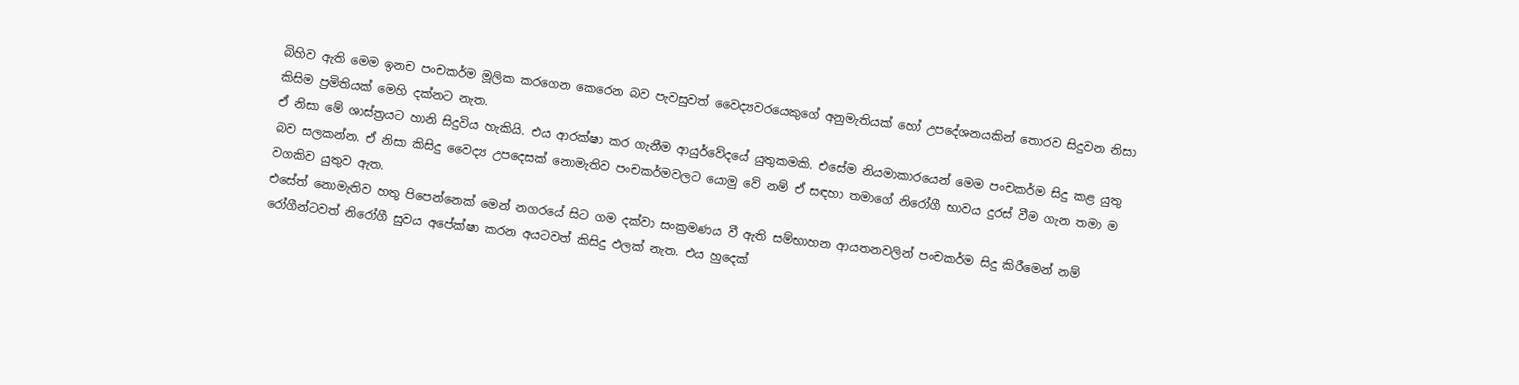බිහිව ඇති මෙම ඉනච පංචකර්ම මූලික කරගෙන කෙරෙන බව පැවසුවත් වෛද්‍යවරයෙකුගේ අනුමැතියක් හෝ උපදේශනයකින් තොරව සිදුවන නිසා කිසිම ප්‍රමිතියක් මෙහි දක්නට නැත.
ඒ නිසා මේ ශාස්ත්‍රයට හානි සිදුවිය හැකියි. එය ආරක්ෂා කර ගැනීම ආයුර්වේදයේ යුතුකමකි. එසේම නියමාකාරයෙන් මෙම පංචකර්ම සිදු කළ යුතු බව සලකන්න. ඒ නිසා කිසිදු වෛද්‍ය උපදෙසක් නොමැතිව පංචකර්මවලට යොමු වේ නම් ඒ සඳහා තමාගේ නිරෝගී භාවය දුරස් වීම ගැන තමා ම වගකිව යුතුව ඇත.
එසේත් නොමැතිව හතු පිපෙන්නෙක් මෙන් නගරයේ සිට ගම දක්වා සංක්‍රමණය වී ඇති සම්භාහන ආයතනවලින් පංචකර්ම සිදු කිරීමෙන් නම් රෝගීන්ටවත් නිරෝගී සුවය අපේක්ෂා කරන අයටවත් කිසිදු ඵලක් නැත. එය හුදෙක්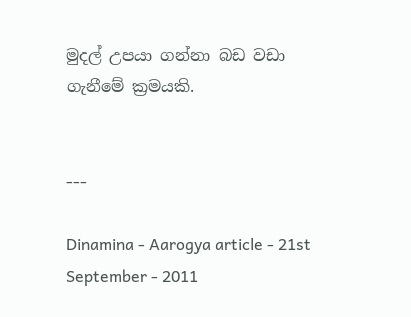මුදල් උපයා ගන්නා බඩ වඩා ගැනීමේ ක්‍රමයකි.


---

Dinamina - Aarogya article - 21st September - 2011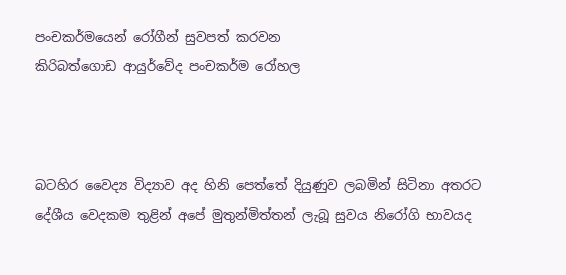පංචකර්මයෙන් රෝගීන් සුවපත් කරවන
කිරිබත්ගොඩ ආයුර්වේද පංචකර්ම රෝහල



බටහිර වෛද්‍ය විද්‍යාව අද හිනි පෙත්තේ දියුණුව ලබමින් සිටිනා අතරට දේශීය වෙදකම තුළින් අපේ මුතුන්මිත්තන් ලැබූ සුවය නිරෝගි භාවයද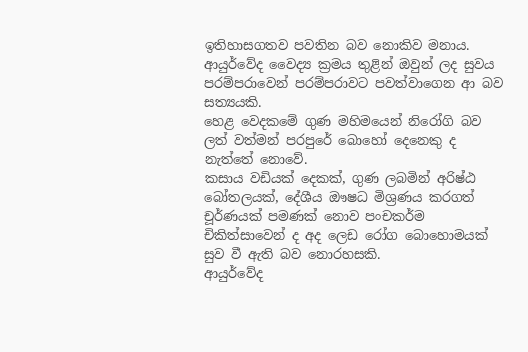ඉතිහාසගතව පවතින බව නොකිව මනාය.
ආයුර්වේද වෛද්‍ය ක්‍රමය තුළින් ඔවුන් ලද සුවය පරම්පරාවෙන් පරම්පරාවට පවත්වාගෙන ආ බව සත්‍යයකි.
හෙළ වෙදකමේ ගුණ මහිමයෙන් නිරෝගි බව ලත් වත්මන් පරපුරේ බොහෝ දෙනෙකු ද නැත්තේ නොවේ.
කසාය වඩියක් දෙකක්, ගුණ ලබමින් අරිෂ්ඨ බෝතලයක්, දේශීය ඖෂධ මිශ්‍රණය කරගත් චූර්ණයක් පමණක් නොව පංචකර්ම චිකිත්සාවෙන් ද අද ලෙඩ රෝග බොහොමයක් සුව වී ඇති බව නොරහසකි.
ආයුර්වේද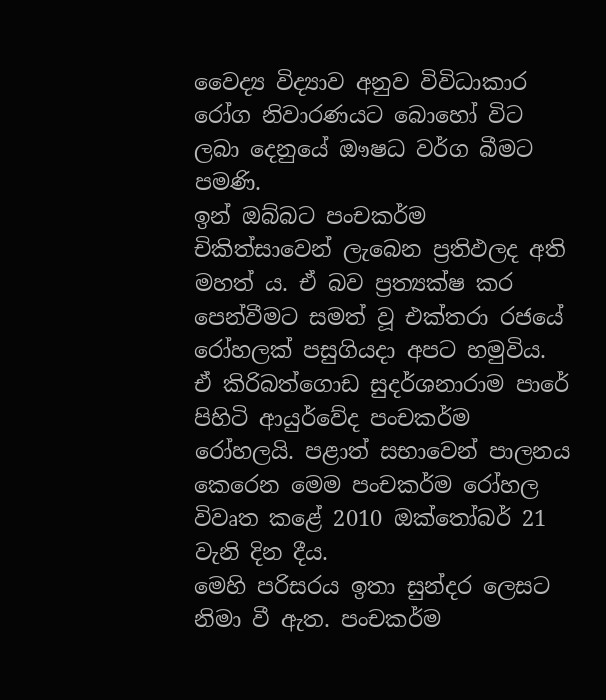වෛද්‍ය විද්‍යාව අනුව විවිධාකාර රෝග නිවාරණයට බොහෝ විට ලබා දෙනුයේ ඖෂධ වර්ග බීමට පමණි.
ඉන් ඔබ්බට පංචකර්ම චිකිත්සාවෙන් ලැබෙන ප්‍රතිඵලද අති මහත් ය. ඒ බව ප්‍රත්‍යක්ෂ කර පෙන්වීමට සමත් වූ එක්තරා රජයේ රෝහලක් පසුගියදා අපට හමුවිය. ඒ කිරිබත්ගොඩ සුදර්ශනාරාම පාරේ පිහිටි ආයුර්වේද පංචකර්ම රෝහලයි. පළාත් සභාවෙන් පාලනය කෙරෙන මෙම පංචකර්ම රෝහල විවෘත කළේ 2010 ඔක්තෝබර් 21 වැනි දින දීය.
මෙහි පරිසරය ඉතා සුන්දර ලෙසට නිමා වී ඇත. පංචකර්ම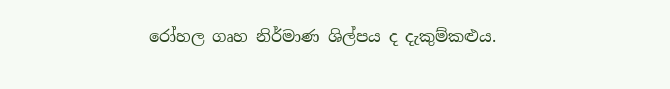රෝහල ගෘහ නිර්මාණ ශිල්පය ද දැකුම්කළුය.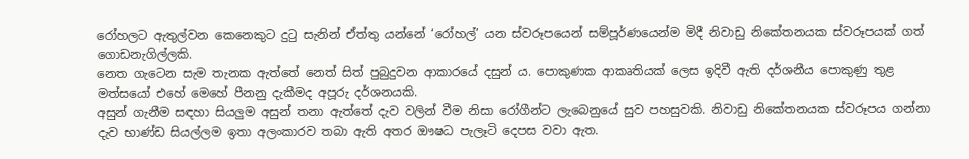රෝහලට ඇතුල්වන කෙනෙකුට දුටු සැනින් ඒත්තු යන්නේ ‘රෝහල්’ යන ස්වරූපයෙන් සම්පූර්ණයෙන්ම මිදී නිවාඩු නිකේතනයක ස්වරූපයක් ගත් ගොඩනැගිල්ලකි.
නෙත ගැටෙන සැම තැනක ඇත්තේ නෙත් සිත් පුබුදුවන ආකාරයේ දසුන් ය. පොකුණක ආකෘතියක් ලෙස ඉදිවී ඇති දර්ශනීය පොකුණු තුළ මත්සයෝ එහේ මෙහේ පීනනු දැකීමද අපූරු දර්ශනයකි.
අසුන් ගැනීම සඳහා සියලුම අසුන් තනා ඇත්තේ දැව වලින් වීම නිසා රෝගීන්ට ලැබෙනුයේ සුව පහසුවකි. නිවාඩු නිකේතනයක ස්වරූපය ගන්නා දැව භාණ්ඩ සියල්ලම ඉතා අලංකාරව තබා ඇති අතර ඖෂධ පැලෑටි දෙපස වවා ඇත.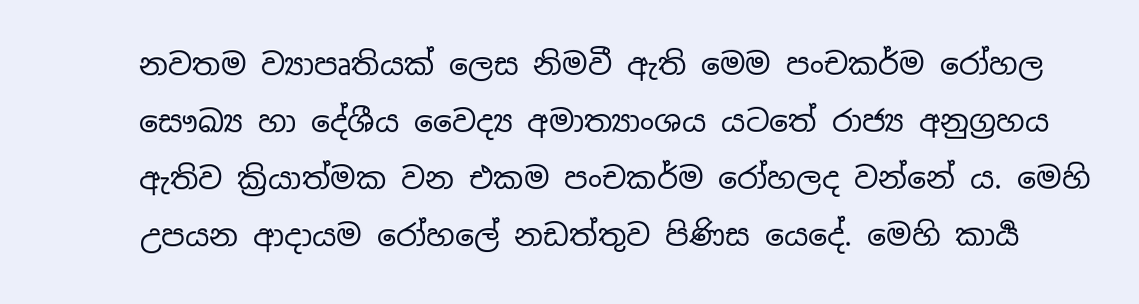නවතම ව්‍යාපෘතියක් ලෙස නිමවී ඇති මෙම පංචකර්ම රෝහල සෞඛ්‍ය හා දේශීය වෛද්‍ය අමාත්‍යාංශය යටතේ රාජ්‍ය අනුග්‍රහය ඇතිව ක්‍රියාත්මක වන එකම පංචකර්ම රෝහලද වන්නේ ය. මෙහි උපයන ආදායම රෝහලේ නඩත්තුව පිණිස යෙදේ. මෙහි කාර්‍ය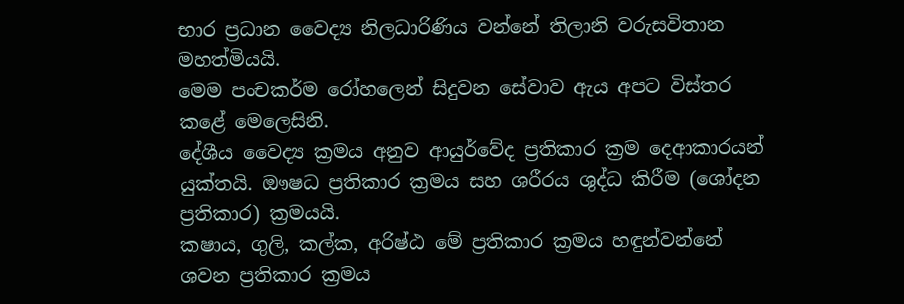භාර ප්‍රධාන වෛද්‍ය නිලධාරිණිය වන්නේ තිලානි වරුසවිතාන මහත්මියයි.
මෙම පංචකර්ම රෝහලෙන් සිදුවන සේවාව ඇය අපට විස්තර කළේ මෙලෙසිනි.
දේශීය වෛද්‍ය ක්‍රමය අනුව ආයුර්වේද ප්‍රතිකාර ක්‍රම දෙආකාරයන් යුක්තයි. ඖෂධ ප්‍රතිකාර ක්‍රමය සහ ශරීරය ශුද්ධ කිරීම (ශෝදන ප්‍රතිකාර) ක්‍රමයයි.
කෂාය, ගුලි, කල්ක, අරිෂ්ඨ මේ ප්‍රතිකාර ක්‍රමය හඳුන්වන්නේ ශවන ප්‍රතිකාර ක්‍රමය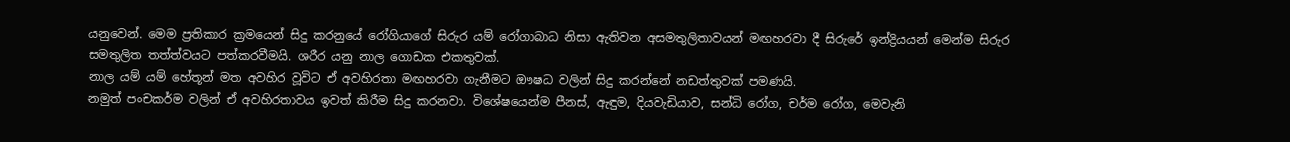යනුවෙන්. මෙම ප්‍රතිකාර ක්‍රමයෙන් සිදු කරනුයේ රෝගියාගේ සිරුර යම් රෝගාබාධ නිසා ඇතිවන අසමතුලිතාවයන් මඟහරවා දී සිරුරේ ඉන්ද්‍රියයන් මෙන්ම සිරුර සමතුලිත තත්ත්වයට පත්කරවීමයි. ශරීර යනු නාල ගොඩක එකතුවක්.
නාල යම් යම් හේතූන් මත අවහිර වූවිට ඒ අවහිරතා මඟහරවා ගැනීමට ඖෂධ වලින් සිදු කරන්නේ නඩත්තුවක් පමණයි.
නමුත් පංචකර්ම වලින් ඒ අවහිරතාවය ඉවත් කිරීම සිදු කරනවා. විශේෂයෙන්ම පීනස්, ඇඳුම, දියවැඩියාව, සන්ධි රෝග, චර්ම රෝග, මෙවැනි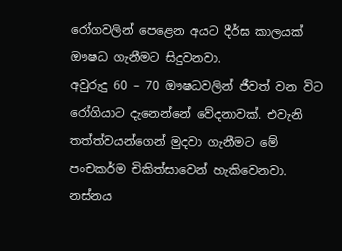රෝගවලින් පෙළෙන අයට දීර්ඝ කාලයක් ඖෂධ ගැනීමට සිදුවනවා.
අවුරුදු 60 – 70 ඖෂධවලින් ජීවත් වන විට රෝගියාට දැනෙන්නේ වේදනාවක්. එවැනි තත්ත්වයන්ගෙන් මුදවා ගැනීමට මේ පංචකර්ම චිකිත්සාවෙන් හැකිවෙනවා.
නස්නය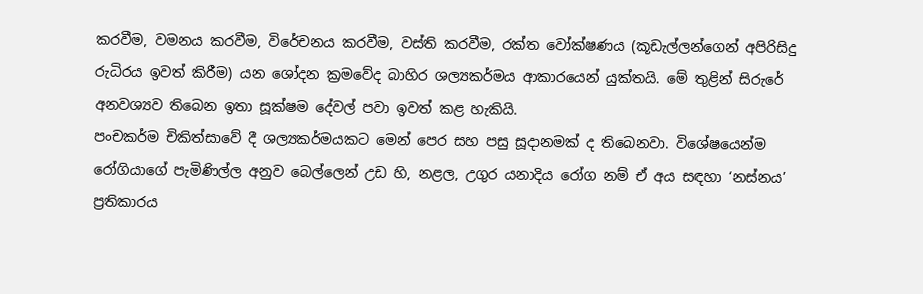කරවීම, වමනය කරවීම, විරේචනය කරවීම, වස්ති කරවීම, රක්ත වෝක්ෂණය (කූඩැල්ලන්ගෙන් අපිරිසිදු රුධිරය ඉවත් කිරීම) යන ශෝදන ක්‍රමවේද බාහිර ශල්‍යකර්මය ආකාරයෙන් යුක්තයි. මේ තුළින් සිරුරේ අනවශ්‍යව තිබෙන ඉතා සූක්ෂම දේවල් පවා ඉවත් කළ හැකියි.
පංචකර්ම චිකිත්සාවේ දී ශල්‍යකර්මයකට මෙන් පෙර සහ පසු සූදානමක් ද තිබෙනවා. විශේෂයෙන්ම රෝගියාගේ පැමිණිල්ල අනුව බෙල්ලෙන් උඩ හි, නළල, උගුර යනාදිය රෝග නම් ඒ අය සඳහා ‘නස්නය’ ප්‍රතිකාරය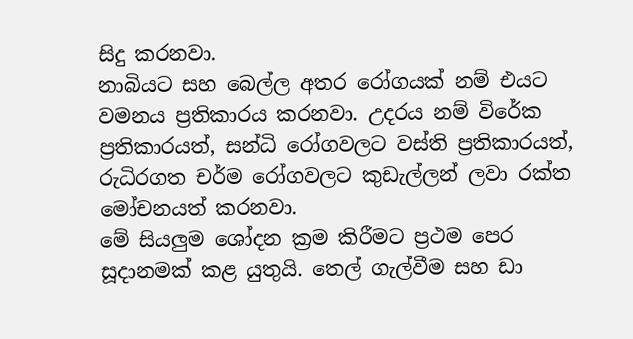සිදු කරනවා.
නාබියට සහ බෙල්ල අතර රෝගයක් නම් එයට වමනය ප්‍රතිකාරය කරනවා. උදරය නම් විරේක ප්‍රතිකාරයත්, සන්ධි රෝගවලට වස්ති ප්‍රතිකාරයත්, රුධිරගත චර්ම රෝගවලට කුඩැල්ලන් ලවා රක්ත මෝචනයත් කරනවා.
මේ සියලුම ශෝදන ක්‍රම කිරීමට ප්‍රථම පෙර සූදානමක් කළ යුතුයි. තෙල් ගැල්වීම සහ ඩා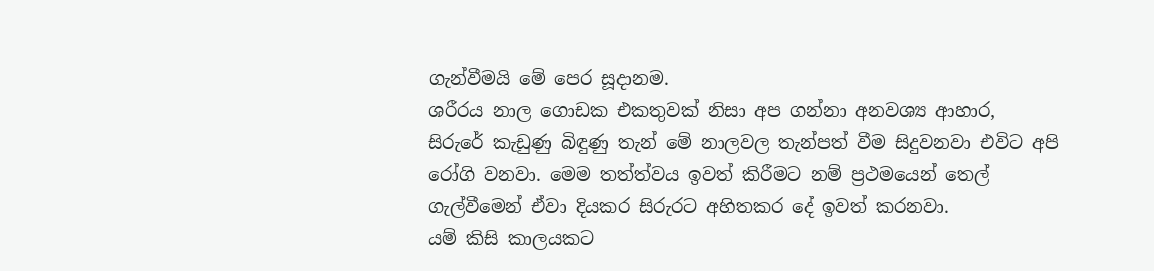ගැන්වීමයි මේ පෙර සූදානම.
ශරීරය නාල ගොඩක එකතුවක් නිසා අප ගන්නා අනවශ්‍ය ආහාර, සිරුරේ කැඩුණු බිඳුණු තැන් මේ නාලවල තැන්පත් වීම සිදුවනවා එවිට අපි රෝගි වනවා. මෙම තත්ත්වය ඉවත් කිරීමට නම් ප්‍රථමයෙන් තෙල් ගැල්වීමෙන් ඒවා දියකර සිරුරට අහිතකර දේ ඉවත් කරනවා.
යම් කිසි කාලයකට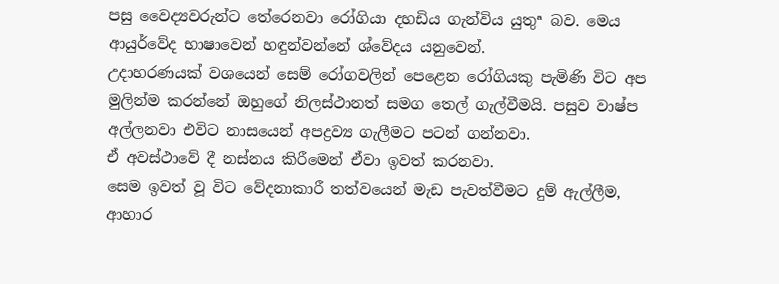පසු වෛද්‍යවරුන්ට තේරෙනවා රෝගියා දහඩිය ගැන්විය යුතුª බව. මෙය ආයුර්වේද භාෂාවෙන් හඳුන්වන්නේ ශ්වේදය යනුවෙන්.
උදාහරණයක් වශයෙන් සෙම් රෝගවලින් පෙළෙන රෝගියකු පැමිණි විට අප මුලින්ම කරන්නේ ඔහුගේ නිලස්ථානත් සමග තෙල් ගැල්වීමයි. පසුව වාෂ්ප අල්ලනවා එවිට නාසයෙන් අපද්‍රව්‍ය ගැලීමට පටන් ගන්නවා.
ඒ අවස්ථාවේ දී නස්නය කිරීමෙන් ඒවා ඉවත් කරනවා.
සෙම ඉවත් වූ විට වේදනාකාරී තත්වයෙන් මැඩ පැවත්වීමට දුම් ඇල්ලීම, ආහාර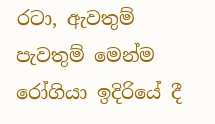රටා, ඇවතුම් පැවතුම් මෙන්ම රෝගියා ඉදිරියේ දී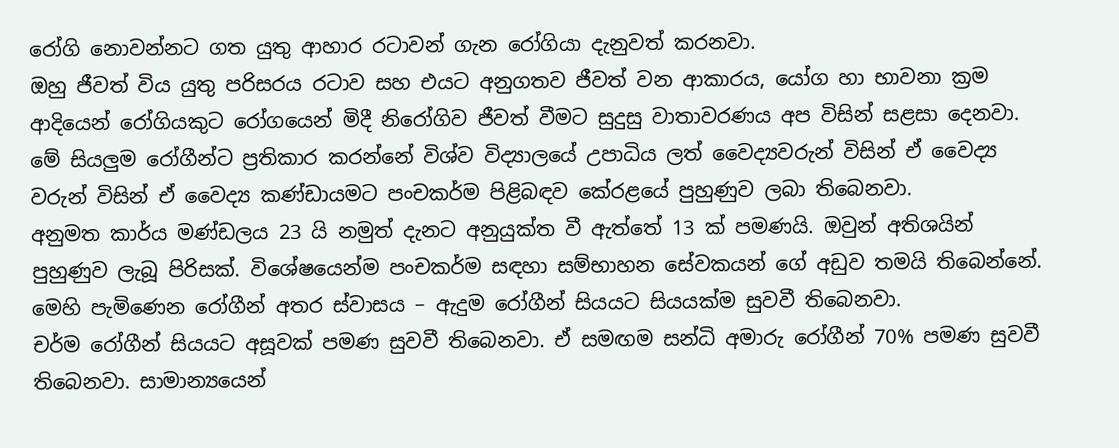රෝගි නොවන්නට ගත යුතු ආහාර රටාවන් ගැන රෝගියා දැනුවත් කරනවා.
ඔහු ජීවත් විය යුතු පරිසරය රටාව සහ එයට අනුගතව ජීවත් වන ආකාරය, යෝග හා භාවනා ක්‍රම ආදියෙන් රෝගියකුට රෝගයෙන් මිදී නිරෝගිව ජීවත් වීමට සුදුසු වාතාවරණය අප විසින් සළසා දෙනවා.
මේ සියලුම රෝගීන්ට ප්‍රතිකාර කරන්නේ විශ්ව විද්‍යාලයේ උපාධිය ලත් වෛද්‍යවරුන් විසින් ඒ වෛද්‍ය වරුන් විසින් ඒ වෛද්‍ය කණ්ඩායමට පංචකර්ම පිළිබඳව කේරළයේ පුහුණුව ලබා තිබෙනවා.
අනුමත කාර්ය මණ්ඩලය 23 යි නමුත් දැනට අනුයුක්ත වී ඇත්තේ 13 ක් පමණයි. ඔවුන් අතිශයින් පුහුණුව ලැබූ පිරිසක්. විශේෂයෙන්ම පංචකර්ම සඳහා සම්භාහන සේවකයන් ගේ අඩුව තමයි තිබෙන්නේ.
මෙහි පැමිණෙන රෝගීන් අතර ස්වාසය – ඇදුම රෝගීන් සියයට සියයක්ම සුවවී තිබෙනවා.
චර්ම රෝගීන් සියයට අසූවක් පමණ සුවවී තිබෙනවා. ඒ සමඟම සන්ධි අමාරු රෝගීන් 70% පමණ සුවවී තිබෙනවා. සාමාන්‍යයෙන්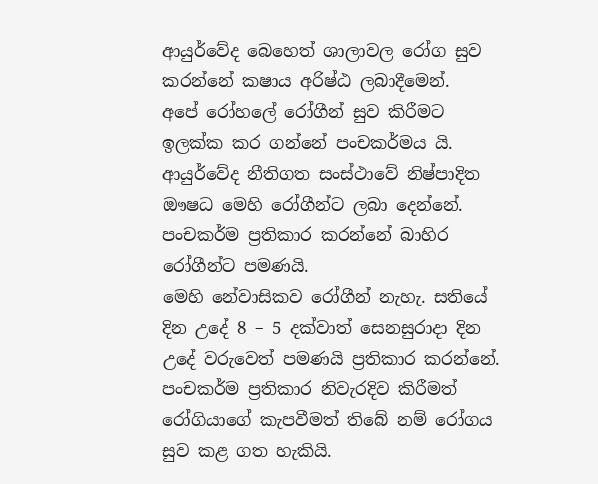ආයුර්වේද බෙහෙත් ශාලාවල රෝග සුව කරන්නේ කෂාය අරිෂ්ඨ ලබාදීමෙන්.
අපේ රෝහලේ රෝගීන් සුව කිරීමට ඉලක්ක කර ගන්නේ පංචකර්මය යි.
ආයුර්වේද නීතිගත සංස්ථාවේ නිෂ්පාදිත ඖෂධ මෙහි රෝගීන්ට ලබා දෙන්නේ. පංචකර්ම ප්‍රතිකාර කරන්නේ බාහිර රෝගීන්ට පමණයි.
මෙහි නේවාසිකව රෝගීන් නැහැ. සතියේ දින උදේ 8 – 5 දක්වාත් සෙනසුරාදා දින උදේ වරුවෙත් පමණයි ප්‍රතිකාර කරන්නේ.
පංචකර්ම ප්‍රතිකාර නිවැරදිව කිරීමත් රෝගියාගේ කැපවීමත් තිබේ නම් රෝගය සුව කළ ගත හැකියි.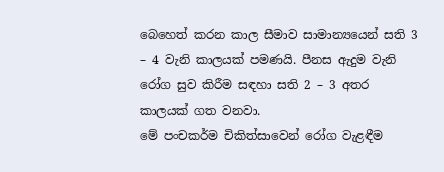බෙහෙත් කරන කාල සීමාව සාමාන්‍යයෙන් සති 3 – 4 වැනි කාලයක් පමණයි. පීනස ඇදුම වැනි රෝග සුව කිරීම සඳහා සති 2 – 3 අතර කාලයක් ගත වනවා.
මේ පංචකර්ම චිකිත්සාවෙන් රෝග වැළඳීම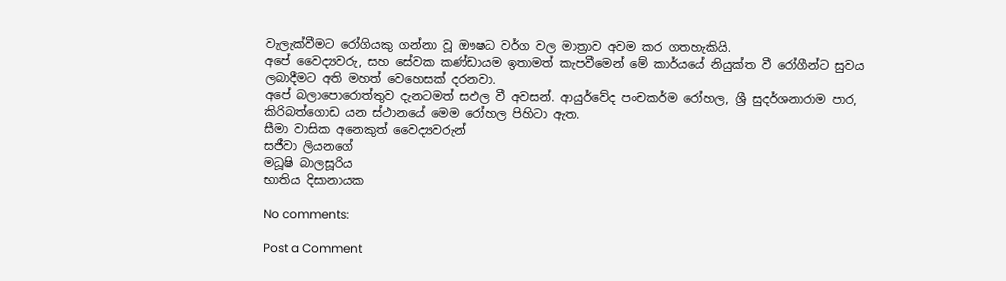වැලැක්වීමට රෝගියකු ගන්නා වූ ඖෂධ වර්ග වල මාත්‍රාව අවම කර ගතහැකියි.
අපේ වෛද්‍යවරු, සහ සේවක කණ්ඩායම ඉතාමත් කැපවීමෙන් මේ කාර්යයේ නියුක්ත වී රෝගීන්ට සුවය ලබාදීමට අති මහත් වෙහෙසක් දරනවා.
අපේ බලාපොරොත්තුව දැනටමත් සඵල වී අවසන්. ආයුර්වේද පංචකර්ම රෝහල, ශ්‍රී සුදර්ශනාරාම පාර, කිරිබත්ගොඩ යන ස්ථානයේ මෙම රෝහල පිහිටා ඇත.
සීමා වාසික අනෙකුත් වෛද්‍යවරුන්
සජීවා ලියනගේ
මධූෂි බාලසූරිය
භාතිය දිසානායක

No comments:

Post a Comment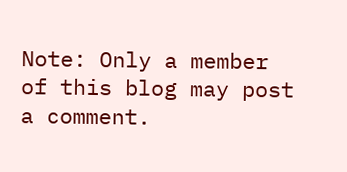Note: Only a member of this blog may post a comment.